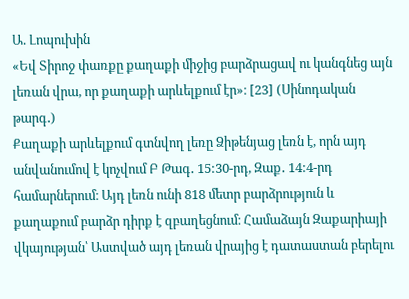Ա. Լոպուխին
«Եվ Տիրոջ փառքը քաղաքի միջից բարձրացավ ու կանգնեց այն լեռան վրա, որ քաղաքի արևելքում էր»։ [23] (Սինոդական թարգ․)
Քաղաքի արևելքում գտնվող լեռը Ձիթենյաց լեռն է, որն այդ անվանումով է կոչվում Բ Թագ․ 15:30-րդ, Զաք․ 14:4-րդ համարներում։ Այդ լեռն ունի 818 մետր բարձրություն և քաղաքում բարձր դիրք է զբաղեցնում։ Համաձայն Զաքարիայի վկայության՝ Աստված այդ լեռան վրայից է դատաստան բերելու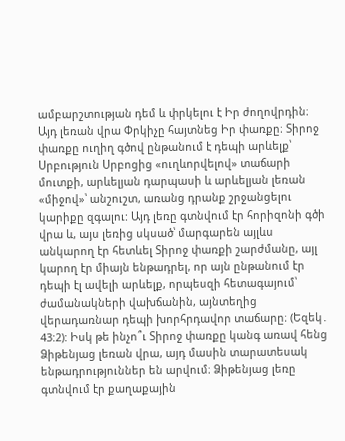ամբարշտության դեմ և փրկելու է Իր ժողովրդին։ Այդ լեռան վրա Փրկիչը հայտնեց Իր փառքը։ Տիրոջ փառքը ուղիղ գծով ընթանում է դեպի արևելք՝ Սրբություն Սրբոցից «ուղևորվելով» տաճարի մուտքի, արևելյան դարպասի և արևելյան լեռան «միջով»՝ անշուշտ, առանց դրանք շրջանցելու կարիքը զգալու: Այդ լեռը գտնվում էր հորիզոնի գծի վրա և, այս լեռից սկսած՝ մարգարեն այլևս անկարող էր հետևել Տիրոջ փառքի շարժմանը, այլ կարող էր միայն ենթադրել, որ այն ընթանում էր դեպի էլ ավելի արևելք, որպեսզի հետագայում՝ ժամանակների վախճանին, այնտեղից վերադառնար դեպի խորհրդավոր տաճարը։ (Եզեկ․ 43:2): Իսկ թե ինչո՞ւ Տիրոջ փառքը կանգ առավ հենց Ձիթենյաց լեռան վրա, այդ մասին տարատեսակ ենթադրություններ են արվում։ Ձիթենյաց լեռը գտնվում էր քաղաքային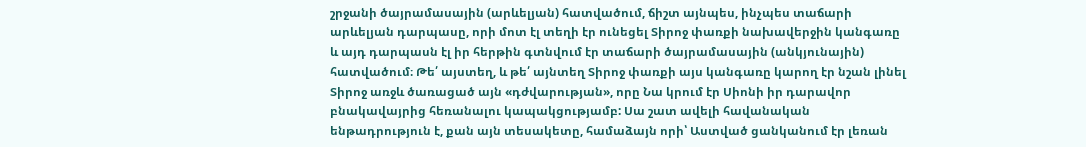շրջանի ծայրամասային (արևելյան) հատվածում, ճիշտ այնպես, ինչպես տաճարի արևելյան դարպասը, որի մոտ էլ տեղի էր ունեցել Տիրոջ փառքի նախավերջին կանգառը և այդ դարպասն էլ իր հերթին գտնվում էր տաճարի ծայրամասային (անկյունային) հատվածում։ Թե՛ այստեղ, և թե՛ այնտեղ Տիրոջ փառքի այս կանգառը կարող էր նշան լինել Տիրոջ առջև ծառացած այն «դժվարության», որը Նա կրում էր Սիոնի իր դարավոր բնակավայրից հեռանալու կապակցությամբ: Սա շատ ավելի հավանական ենթադրություն է, քան այն տեսակետը, համաձայն որի՝ Աստված ցանկանում էր լեռան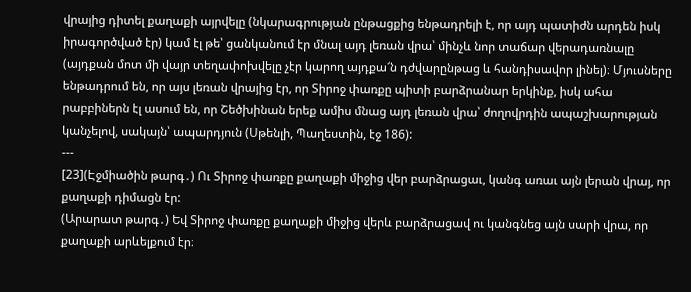վրայից դիտել քաղաքի այրվելը (նկարագրության ընթացքից ենթադրելի է, որ այդ պատիժն արդեն իսկ իրագործված էր) կամ էլ թե՝ ցանկանում էր մնալ այդ լեռան վրա՝ մինչև նոր տաճար վերադառնալը (այդքան մոտ մի վայր տեղափոխվելը չէր կարող այդքա՜ն դժվարընթաց և հանդիսավոր լինել)։ Մյուսները ենթադրում են, որ այս լեռան վրայից էր, որ Տիրոջ փառքը պիտի բարձրանար երկինք, իսկ ահա րաբբիներն էլ ասում են, որ Շեծխինան երեք ամիս մնաց այդ լեռան վրա՝ ժողովրդին ապաշխարության կանչելով, սակայն՝ ապարդյուն (Սթենլի, Պաղեստին, էջ 186):
---
[23](Էջմիածին թարգ․) Ու Տիրոջ փառքը քաղաքի միջից վեր բարձրացաւ, կանգ առաւ այն լերան վրայ, որ քաղաքի դիմացն էր:
(Արարատ թարգ․) Եվ Տիրոջ փառքը քաղաքի միջից վերև բարձրացավ ու կանգնեց այն սարի վրա, որ քաղաքի արևելքում էր։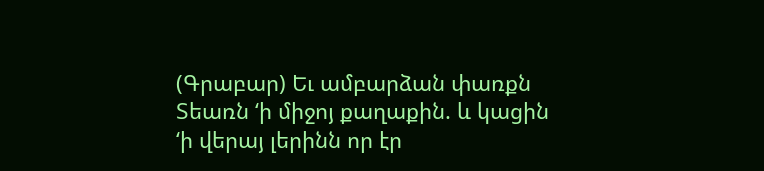(Գրաբար) Եւ ամբարձան փառքն Տեառն ‘ի միջոյ քաղաքին. և կացին ‘ի վերայ լերինն որ էր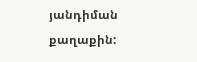յանդիման քաղաքին: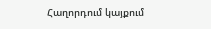Հաղորդում կայքում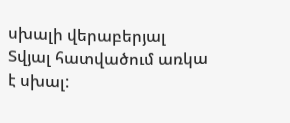սխալի վերաբերյալ
Տվյալ հատվածում առկա է սխալ: